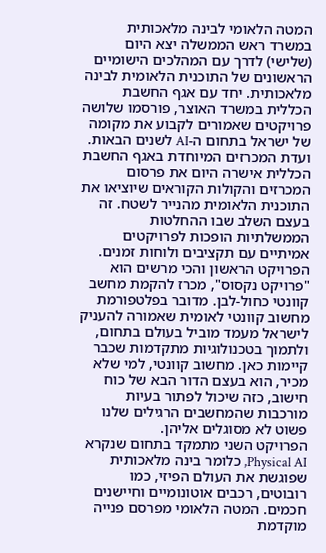המטה הלאומי לבינה מלאכותית במשרד ראש הממשלה יצא היום (שלישי) לדרך עם המהלכים הישומיים הראשונים של התוכנית הלאומית לבינה מלאכותית. יחד עם אגף החשבת הכללית במשרד האוצר, פורסמו שלושה פרויקטים שאמורים לקבוע את מקומה של ישראל בתחום ה-AI לשנים הבאות.
ועדת המכרזים המיוחדת באגף החשבת הכללית אישרה היום את פרסום המכרזים והקולות הקוראים שיוציאו את התוכנית הלאומית מהנייר לשטח. זה בעצם השלב שבו ההחלטות הממשלתיות הופכות לפרויקטים אמיתיים עם תקציבים ולוחות זמנים.
הפרויקט הראשון והכי מרשים הוא "פרויקט נקסוס", מכרז להקמת מחשב קוונטי כחול-לבן. מדובר בפלטפורמת מחשוב קוונטי לאומית שאמורה להעניק לישראל מעמד מוביל בעולם בתחום, ולתמוך בטכנולוגיות מתקדמות שכבר קיימות כאן. מחשוב קוונטי, למי שלא מכיר, הוא בעצם הדור הבא של כוח חישוב, כזה שיכול לפתור בעיות מורכבות שהמחשבים הרגילים שלנו פשוט לא מסוגלים אליהן.
הפרויקט השני מתמקד בתחום שנקרא Physical AI, כלומר בינה מלאכותית שפוגשת את העולם הפיזי, כמו רובוטים, רכבים אוטונומיים וחיישנים חכמים. המטה הלאומי מפרסם פנייה מוקדמת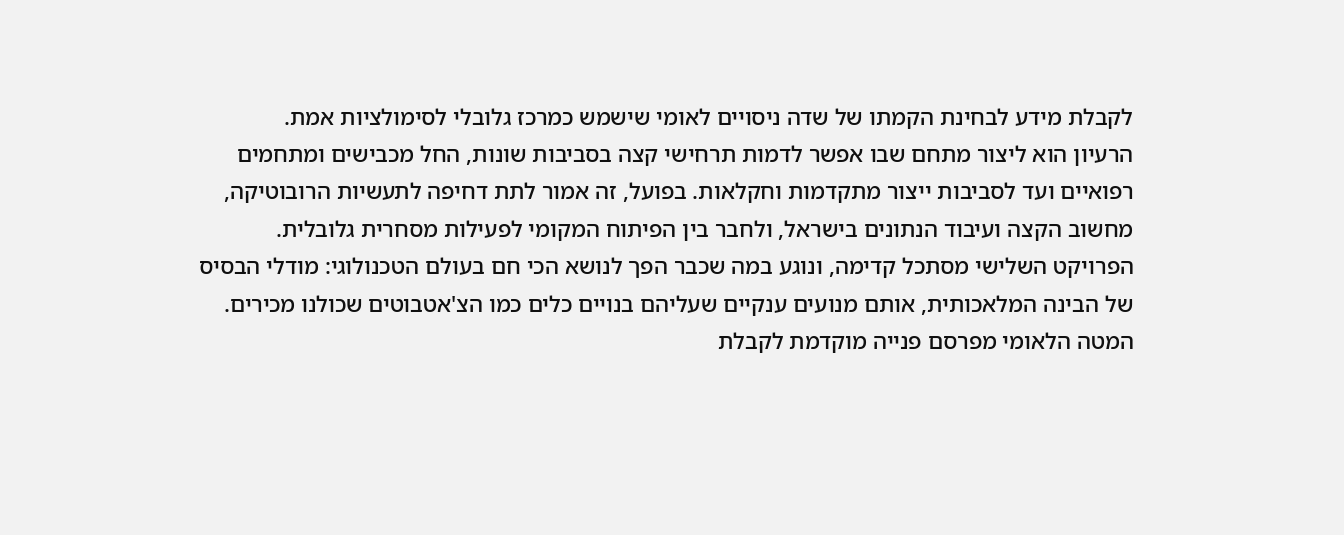לקבלת מידע לבחינת הקמתו של שדה ניסויים לאומי שישמש כמרכז גלובלי לסימולציות אמת.
הרעיון הוא ליצור מתחם שבו אפשר לדמות תרחישי קצה בסביבות שונות, החל מכבישים ומתחמים רפואיים ועד לסביבות ייצור מתקדמות וחקלאות. בפועל, זה אמור לתת דחיפה לתעשיות הרובוטיקה, מחשוב הקצה ועיבוד הנתונים בישראל, ולחבר בין הפיתוח המקומי לפעילות מסחרית גלובלית.
הפרויקט השלישי מסתכל קדימה, ונוגע במה שכבר הפך לנושא הכי חם בעולם הטכנולוגי: מודלי הבסיס של הבינה המלאכותית, אותם מנועים ענקיים שעליהם בנויים כלים כמו הצ'אטבוטים שכולנו מכירים. המטה הלאומי מפרסם פנייה מוקדמת לקבלת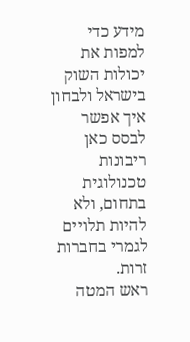מידע כדי למפות את יכולות השוק בישראל ולבחון איך אפשר לבסס כאן ריבונות טכנולוגית בתחום, ולא להיות תלויים לגמרי בחברות זרות.
ראש המטה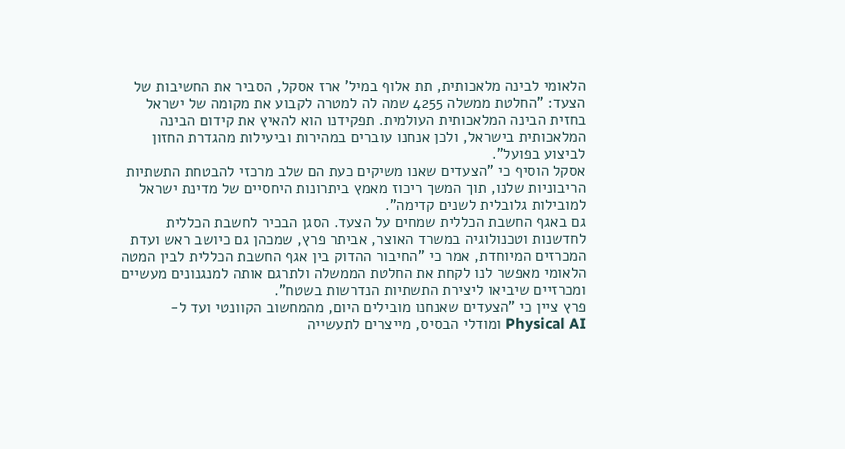הלאומי לבינה מלאכותית, תת אלוף במיל' ארז אסקל, הסביר את החשיבות של הצעד: "החלטת ממשלה 4255 שמה לה למטרה לקבוע את מקומה של ישראל בחזית הבינה המלאכותית העולמית. תפקידנו הוא להאיץ את קידום הבינה המלאכותית בישראל, ולכן אנחנו עוברים במהירות וביעילות מהגדרת החזון לביצוע בפועל".
אסקל הוסיף כי "הצעדים שאנו משיקים כעת הם שלב מרכזי להבטחת התשתיות הריבוניות שלנו, תוך המשך ריכוז מאמץ ביתרונות היחסיים של מדינת ישראל למובילות גלובלית לשנים קדימה".
גם באגף החשבת הכללית שמחים על הצעד. הסגן הבכיר לחשבת הכללית לחדשנות וטכנולוגיה במשרד האוצר, אביתר פרץ, שמכהן גם כיושב ראש ועדת המכרזים המיוחדת, אמר כי "החיבור ההדוק בין אגף החשבת הכללית לבין המטה הלאומי מאפשר לנו לקחת את החלטת הממשלה ולתרגם אותה למנגנונים מעשיים ומכרזיים שיביאו ליצירת התשתיות הנדרשות בשטח".
פרץ ציין כי "הצעדים שאנחנו מובילים היום, מהמחשוב הקוונטי ועד ל-Physical AI ומודלי הבסיס, מייצרים לתעשייה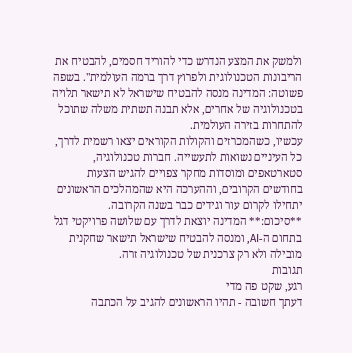ולמשק את המצע הנדרש כדי להוריד חסמים, להבטיח את הריבונות הטכנולוגית ולפרוץ דרך ברמה העולמית". בשפה פשוטה: המדינה מנסה להבטיח שישראל לא תישאר תלויה בטכנולוגיה של אחרים, אלא תבנה תשתית משלה שתוכל להתחרות בזירה העולמית.
עכשיו, כשהמכרזים והקולות הקוראים יצאו רשמית לדרך, כל העיניים נשואות לתעשייה. חברות טכנולוגיה, סטארטאפים ומוסדות מחקר צפויים להגיש הצעות בחודשים הקרובים, וההערכה היא שהמהלכים הראשונים יתחילו לקרום עור וגידים כבר בשנה הקרובה.
**סיכום:** המדינה יוצאת לדרך עם שלושה פרויקטי דגל בתחום ה-AI, ומנסה להבטיח שישראל תישאר שחקנית מובילה ולא רק צרכנית של טכנולוגיה זרה.
תגובות
רגע, שקט פה מדי
דעתך חשובה - תהיו הראשונים להגיב על הכתבה